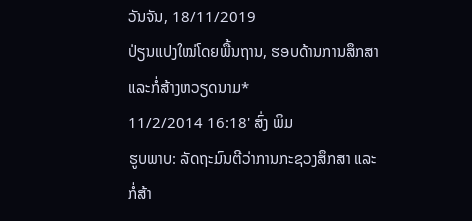ວັນຈັນ, 18/11/2019
ປ່ຽນແປງໃໝ່ໂດຍພື້ນຖານ, ຮອບດ້ານການສຶກສາແລະກໍ່ສ້າງຫວຽດນາມ*
11/2/2014 16:18' ສົ່ງ ພິມ
ຮູບພາບ: ລັດຖະມົນຕີວ່າການກະຊວງສຶກສາ ແລະ ກໍ່ສ້າ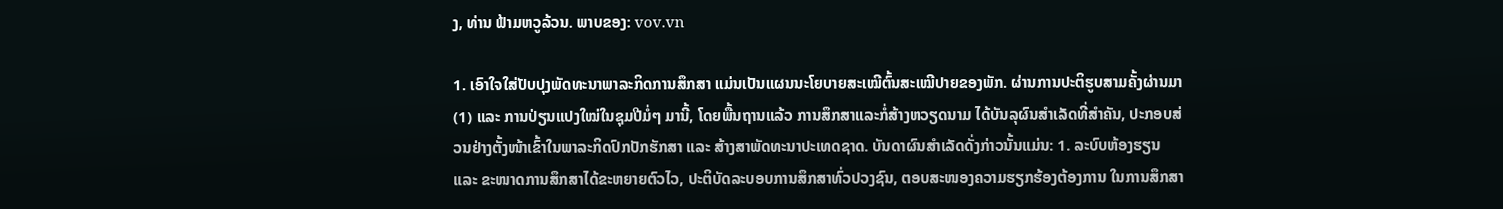ງ, ທ່ານ ຟ້າມຫວູລ້ວນ. ພາບຂອງ: vov.vn

1. ເອົາໃຈໃສ່ປັບປຸງພັດທະນາພາລະກິດການສຶກສາ ແມ່ນເປັນແຜນນະໂຍບາຍສະເໝີຕົ້ນສະເໝີປາຍຂອງພັກ. ຜ່ານການປະຕິຮູບສາມຄັ້ງຜ່ານມາ(1) ແລະ ການປ່ຽນແປງໃໝ່ໃນຊຸມປີມໍ່ໆ ມານີ້, ໂດຍພື້ນຖານແລ້ວ ການສຶກສາແລະກໍ່ສ້າງຫວຽດນາມ ໄດ້ບັນລຸຜົນສຳເລັດທີ່ສຳຄັນ, ປະກອບສ່ວນຢ່າງຕັ້ງໜ້າເຂົ້າໃນພາລະກິດປົກປັກຮັກສາ ແລະ ສ້າງສາພັດທະນາປະເທດຊາດ. ບັນດາຜົນສຳເລັດດັ່ງກ່າວນັ້ນແມ່ນ: 1. ລະບົບຫ້ອງຮຽນ ແລະ ຂະໜາດການສຶກສາໄດ້ຂະຫຍາຍຕົວໄວ, ປະຕິບັດລະບອບການສຶກສາທົ່ວປວງຊົນ, ຕອບສະໜອງຄວາມຮຽກຮ້ອງຕ້ອງການ ໃນການສຶກສາ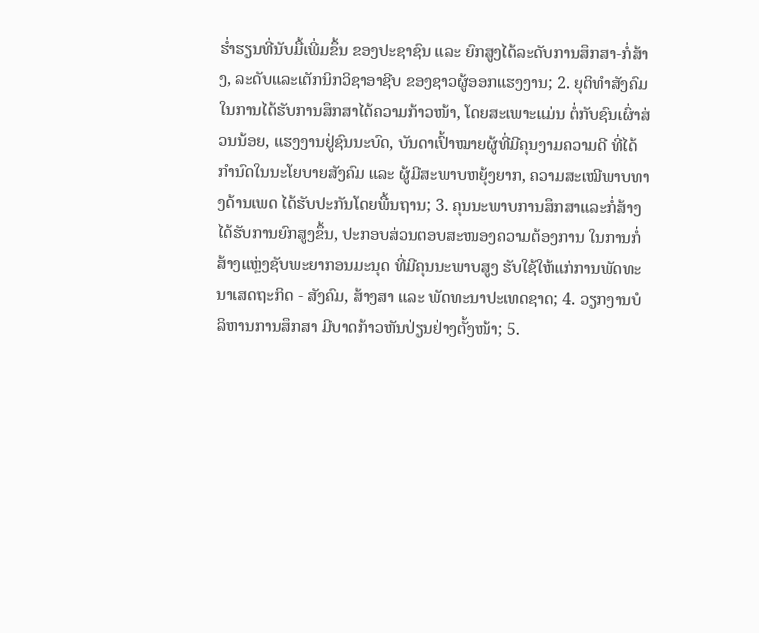ຮ່ຳຮຽນທີ່ນັບມື້ເພີ່ມຂຶ້ນ ຂອງປະຊາຊົນ ແລະ ຍົກສູງໄດ້ລະດັບການສຶກສາ-ກໍ່ສ້າງ, ລະດັບແລະເຕັກນິກວິຊາອາຊີບ ຂອງຊາວຜູ້ອອກແຮງງານ; 2. ຍຸຕິທຳສັງຄົມ ໃນການໄດ້ຮັບການສຶກສາໄດ້ຄວາມກ້າວໜ້າ, ໂດຍສະເພາະແມ່ນ ຕໍ່ກັບຊົນເຜົ່າສ່ວນນ້ອຍ, ແຮງງານຢູ່ຊົນນະບົດ, ບັນດາເປົ້າໝາຍຜູ້ທີ່ມີຄຸນງາມຄວາມດີ ທີ່ໄດ້ກຳນົດໃນນະໂຍບາຍສັງຄົມ ແລະ ຜູ້ມີສະພາບຫຍຸ້ງຍາກ, ຄວາມສະເໝີພາບທາງດ້ານເພດ ໄດ້ຮັບປະກັນໂດຍພື້ນຖານ; 3. ຄຸນນະພາບການສຶກສາແລະກໍ່ສ້າງ ໄດ້ຮັບການຍົກສູງຂຶ້ນ, ປະກອບສ່ວນຕອບສະໜອງຄວາມຕ້ອງການ ໃນການກໍ່ສ້າງແຫຼ່ງຊັບພະຍາກອນມະນຸດ ທີ່ມີຄຸນນະພາບສູງ ຮັບໃຊ້ໃຫ້ແກ່ການພັດທະນາເສດຖະກິດ - ສັງຄົມ, ສ້າງສາ ແລະ ພັດທະນາປະເທດຊາດ; 4. ວຽກງານບໍລິຫານການສຶກສາ ມີບາດກ້າວຫັນປ່ຽນຢ່າງຕັ້ງໜ້າ; 5.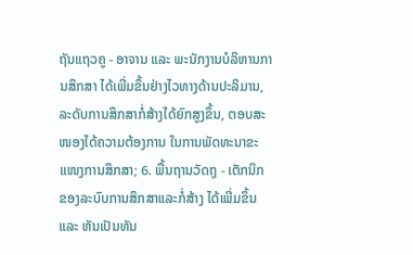ຖັນແຖວຄູ - ອາຈານ ແລະ ພະນັກງານບໍລິຫານການສຶກສາ ໄດ້ເພີ່ມຂຶ້ນຢ່າງໄວທາງດ້ານປະລິມານ, ລະດັບການສຶກສາກໍ່ສ້າງໄດ້ຍົກສູງຂຶ້ນ, ຕອບສະໜອງໄດ້ຄວາມຕ້ອງການ ໃນການພັດທະນາຂະແໜງການສຶກສາ; 6. ພື້ນຖານວັດຖຸ - ເຕັກນິກ ຂອງລະບົບການສຶກສາແລະກໍ່ສ້າງ ໄດ້ເພີ່ມຂຶ້ນ ແລະ ຫັນເປັນທັນ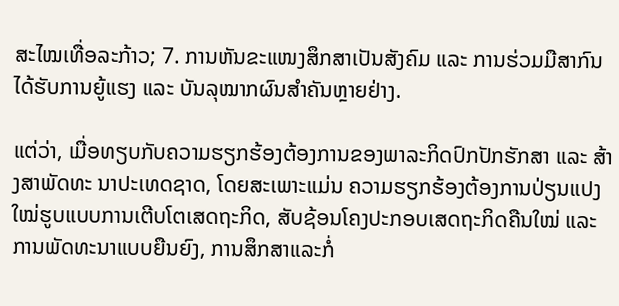ສະໄໝເທື່ອລະກ້າວ; 7. ການຫັນຂະແໜງສຶກສາເປັນສັງຄົມ ແລະ ການຮ່ວມມືສາກົນ ໄດ້ຮັບການຍູ້ແຮງ ແລະ ບັນລຸໝາກຜົນສຳຄັນຫຼາຍຢ່າງ.

ແຕ່ວ່າ, ເມື່ອທຽບກັບຄວາມຮຽກຮ້ອງຕ້ອງການຂອງພາລະກິດປົກປັກຮັກສາ ແລະ ສ້າງສາພັດທະ ນາປະເທດຊາດ, ໂດຍສະເພາະແມ່ນ ຄວາມຮຽກຮ້ອງຕ້ອງການປ່ຽນແປງໃໝ່ຮູບແບບການເຕີບໂຕເສດຖະກິດ, ສັບຊ້ອນໂຄງປະກອບເສດຖະກິດຄືນໃໝ່ ແລະ ການພັດທະນາແບບຍືນຍົງ, ການສຶກສາແລະກໍ່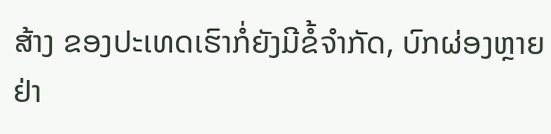ສ້າງ ຂອງປະເທດເຮົາກໍ່ຍັງມີຂໍ້ຈຳກັດ, ບົກຜ່ອງຫຼາຍຢ່າ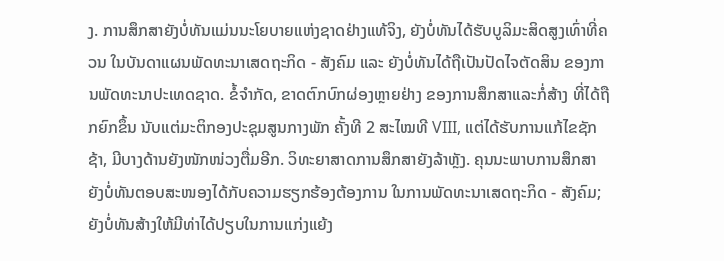ງ. ການສຶກສາຍັງບໍ່ທັນແມ່ນນະໂຍບາຍແຫ່ງຊາດຢ່າງແທ້ຈິງ, ຍັງບໍ່ທັນໄດ້ຮັບບູລິມະສິດສູງເທົ່າທີ່ຄວນ ໃນບັນດາແຜນພັດທະນາເສດຖະກິດ - ສັງຄົມ ແລະ ຍັງບໍ່ທັນໄດ້ຖືເປັນປັດໄຈຕັດສິນ ຂອງການພັດທະນາປະເທດຊາດ. ຂໍ້ຈຳກັດ, ຂາດຕົກບົກຜ່ອງຫຼາຍຢ່າງ ຂອງການສຶກສາແລະກໍ່ສ້າງ ທີ່ໄດ້ຖືກຍົກຂຶ້ນ ນັບແຕ່ມະຕິກອງປະຊຸມສູນກາງພັກ ຄັ້ງທີ 2 ສະໄໝທີ VIII, ແຕ່ໄດ້ຮັບການແກ້ໄຂຊັກຊ້າ, ມີບາງດ້ານຍັງໜັກໜ່ວງຕື່ມອີກ. ວິທະຍາສາດການສຶກສາຍັງລ້າຫຼັງ. ຄຸນນະພາບການສຶກສາ ຍັງບໍ່ທັນຕອບສະໜອງໄດ້ກັບຄວາມຮຽກຮ້ອງຕ້ອງການ ໃນການພັດທະນາເສດຖະກິດ - ສັງຄົມ; ຍັງບໍ່ທັນສ້າງໃຫ້ມີທ່າໄດ້ປຽບໃນການແກ່ງແຍ້ງ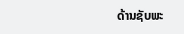ດ້ານຊັບພະ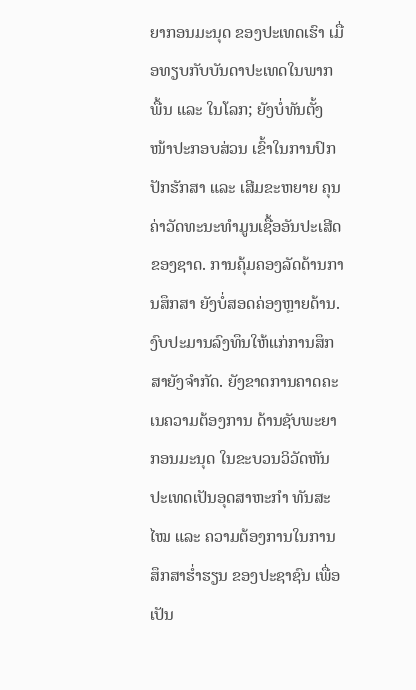ຍາກອນມະນຸດ ຂອງປະເທດເຮົາ ເມື່ອທຽບກັບບັນດາປະເທດໃນພາກພື້ນ ແລະ ໃນໂລກ; ຍັງບໍ່ທັນຕັ້ງໜ້າປະກອບສ່ວນ ເຂົ້າໃນການປົກປັກຮັກສາ ແລະ ເສີມຂະຫຍາຍ ຄຸນຄ່າວັດທະນະທຳມູນເຊື້ອອັນປະເສີດ ຂອງຊາດ. ການຄຸ້ມຄອງລັດດ້ານການສຶກສາ ຍັງບໍ່ສອດຄ່ອງຫຼາຍດ້ານ. ງົບປະມານລົງທຶນໃຫ້ແກ່ການສຶກສາຍັງຈຳກັດ. ຍັງຂາດການຄາດຄະເນຄວາມຕ້ອງການ ດ້ານຊັບພະຍາກອນມະນຸດ ໃນຂະບວນວິວັດຫັນປະເທດເປັນອຸດສາຫະກຳ ທັນສະໄໝ ແລະ ຄວາມຕ້ອງການໃນການສຶກສາຮ່ຳຮຽນ ຂອງປະຊາຊົນ ເພື່ອເປັນ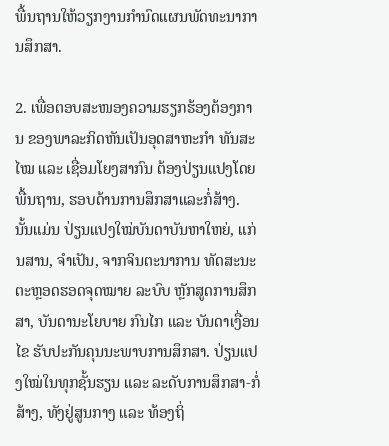ພື້ນຖານໃຫ້ວຽກງານກຳນົດແຜນພັດທະນາການສຶກສາ.

2. ເພື່ອຕອບສະໜອງຄວາມຮຽກຮ້ອງຕ້ອງການ ຂອງພາລະກິດຫັນເປັນອຸດສາຫະກຳ ທັນສະໄໝ ແລະ ເຊື່ອມໂຍງສາກົນ ຕ້ອງປ່ຽນແປງໂດຍພື້ນຖານ, ຮອບດ້ານການສຶກສາແລະກໍ່ສ້າງ. ນັ້ນແມ່ນ ປ່ຽນແປງໃໝ່ບັນດາບັນຫາໃຫຍ່, ແກ່ນສານ, ຈຳເປັນ, ຈາກຈິນຕະນາການ ທັດສະນະ ຕະຫຼອດຮອດຈຸດໝາຍ ລະບົບ ຫຼັກສູດການສຶກສາ, ບັນດານະໂຍບາຍ ກົນໄກ ແລະ ບັນດາເງື່ອນໄຂ ຮັບປະກັນຄຸນນະພາບການສຶກສາ. ປ່ຽນແປງໃໝ່ໃນທຸກຊັ້ນຮຽນ ແລະ ລະດັບການສຶກສາ-ກໍ່ສ້າງ, ທັງຢູ່ສູນກາງ ແລະ ທ້ອງຖິ່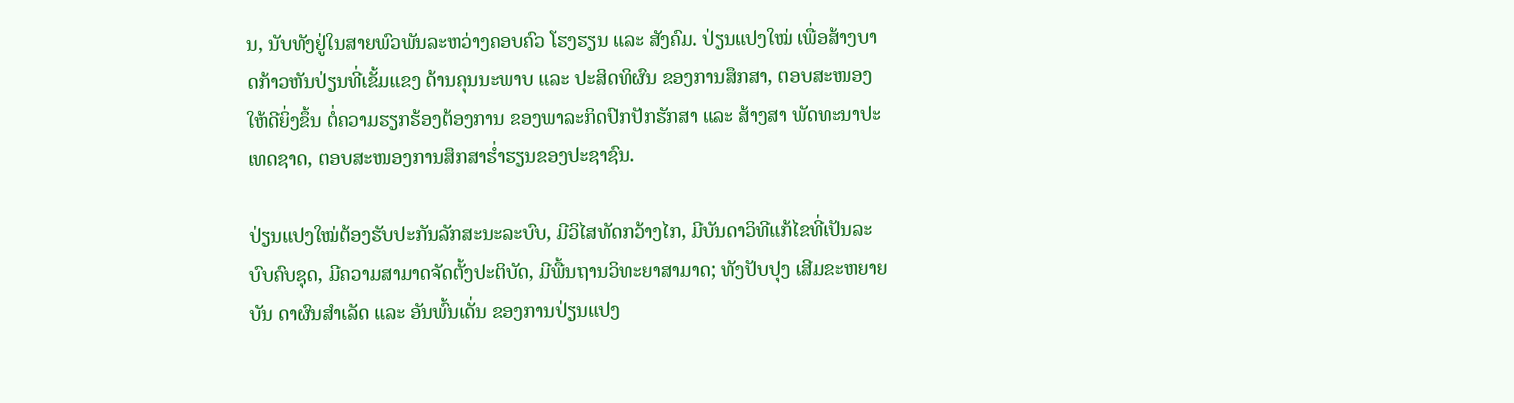ນ, ນັບທັງຢູ່ໃນສາຍພົວພັນລະຫວ່າງຄອບຄົວ ໂຮງຮຽນ ແລະ ສັງຄົມ. ປ່ຽນແປງໃໝ່ ເພື່ອສ້າງບາດກ້າວຫັນປ່ຽນທີ່ເຂັ້ມແຂງ ດ້ານຄຸນນະພາບ ແລະ ປະສິດທິຜົນ ຂອງການສຶກສາ, ຕອບສະໜອງໃຫ້ດີຍິ່ງຂຶ້ນ ຕໍ່ຄວາມຮຽກຮ້ອງຕ້ອງການ ຂອງພາລະກິດປົກປັກຮັກສາ ແລະ ສ້າງສາ ພັດທະນາປະເທດຊາດ, ຕອບສະໜອງການສຶກສາຮ່ຳຮຽນຂອງປະຊາຊົນ.

ປ່ຽນແປງໃໝ່ຕ້ອງຮັບປະກັນລັກສະນະລະບົບ, ມີວິໄສທັດກວ້າງໄກ, ມີບັນດາວິທີແກ້ໄຂທີ່ເປັນລະ ບົບຄົບຊຸດ, ມີຄວາມສາມາດຈັດຕັ້ງປະຕິບັດ, ມີພື້ນຖານວິທະຍາສາມາດ; ທັງປັບປຸງ ເສີມຂະຫຍາຍບັນ ດາຜົນສຳເລັດ ແລະ ອັນພົ້ນເດັ່ນ ຂອງການປ່ຽນແປງ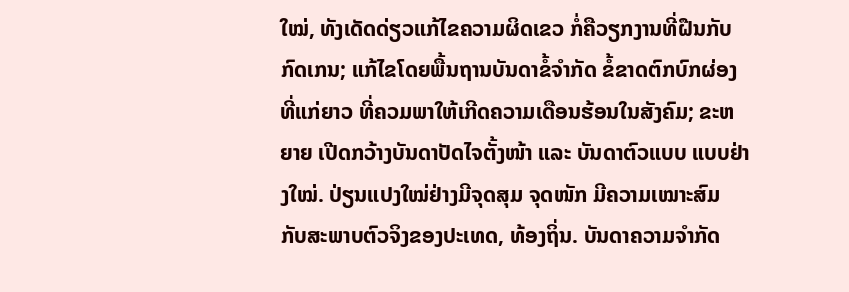ໃໝ່, ທັງເດັດດ່ຽວແກ້ໄຂຄວາມຜິດເຂວ ກໍ່ຄືວຽກງານທີ່ຝືນກັບກົດເກນ; ແກ້ໄຂໂດຍພື້ນຖານບັນດາຂໍ້ຈຳກັດ ຂໍ້ຂາດຕົກບົກຜ່ອງທີ່ແກ່ຍາວ ທີ່ຄວມພາໃຫ້ເກີດຄວາມເດືອນຮ້ອນໃນສັງຄົມ; ຂະຫຍາຍ ເປີດກວ້າງບັນດາປັດໄຈຕັ້ງໜ້າ ແລະ ບັນດາຕົວແບບ ແບບຢ່າງໃໝ່. ປ່ຽນແປງໃໝ່ຢ່າງມີຈຸດສຸມ ຈຸດໜັກ ມີຄວາມເໝາະສົມ ກັບສະພາບຕົວຈິງຂອງປະເທດ, ທ້ອງຖິ່ນ. ບັນດາຄວາມຈຳກັດ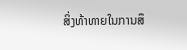ສິ່ງທ້າທາຍໃນການສຶ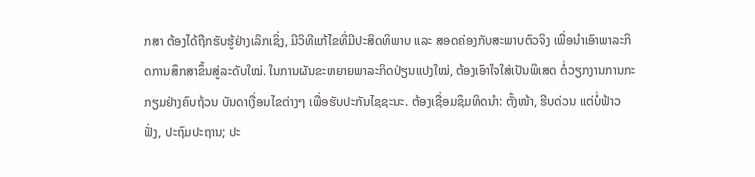ກສາ ຕ້ອງໄດ້ຖືກຮັບຮູ້ຢ່າງເລິກເຊິ່ງ, ມີວິທີແກ້ໄຂທີ່ມີປະສິດທິພາບ ແລະ ສອດຄ່ອງກັບສະພາບຕົວຈິງ ເພື່ອນຳເອົາພາລະກິດການສຶກສາຂຶ້ນສູ່ລະດັບໃໝ່. ໃນການຜັນຂະຫຍາຍພາລະກິດປ່ຽນແປງໃໝ່, ຕ້ອງເອົາໃຈໃສ່ເປັນພິເສດ ຕໍ່ວຽກງານການກະກຽມຢ່າງຄົບຖ້ວນ ບັນດາເງື່ອນໄຂຕ່າງໆ ເພື່ອຮັບປະກັນໄຊຊະນະ. ຕ້ອງເຊື່ອມຊຶມທິດນຳ: ຕັ້ງໜ້າ, ຮີບດ່ວນ ແຕ່ບໍ່ຟ້າວຟັ່ງ, ປະຖົມປະຖານ; ປະ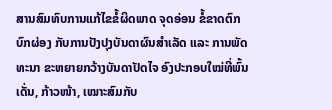ສານສົມທົບການແກ້ໄຂຂໍ້ຜິດພາດ ຈຸດອ່ອນ ຂໍ້ຂາດຕົກບົກຜ່ອງ ກັບການປັງປຸງບັນດາຜົນສຳເລັດ ແລະ ການພັດທະນາ ຂະຫຍາຍກວ້າງບັນດາປັດໄຈ ອົງປະກອບໃໝ່ທີ່ພົ້ນເດັ່ນ, ກ້າວໜ້າ, ເໝາະສົມກັບ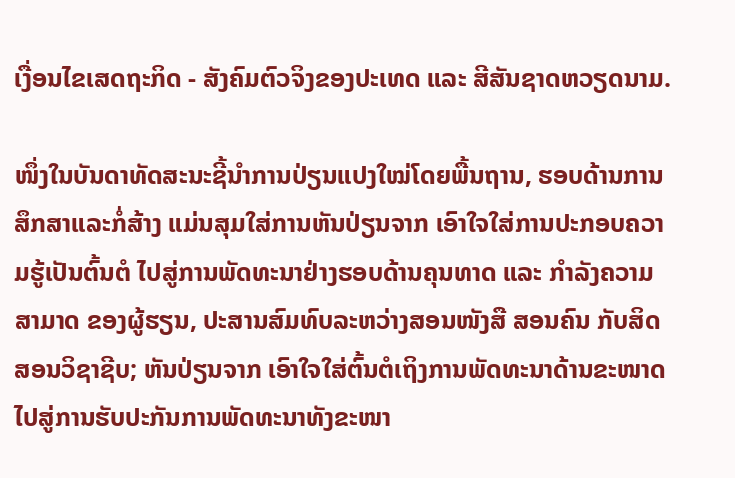ເງື່ອນໄຂເສດຖະກິດ - ສັງຄົມຕົວຈິງຂອງປະເທດ ແລະ ສີສັນຊາດຫວຽດນາມ.

ໜຶ່ງໃນບັນດາທັດສະນະຊີ້ນຳການປ່ຽນແປງໃໝ່ໂດຍພື້ນຖານ, ຮອບດ້ານການສຶກສາແລະກໍ່ສ້າງ ແມ່ນສຸມໃສ່ການຫັນປ່ຽນຈາກ ເອົາໃຈໃສ່ການປະກອບຄວາມຮູ້ເປັນຕົ້ນຕໍ ໄປສູ່ການພັດທະນາຢ່າງຮອບດ້ານຄຸນທາດ ແລະ ກຳລັງຄວາມສາມາດ ຂອງຜູ້ຮຽນ, ປະສານສົມທົບລະຫວ່າງສອນໜັງສື ສອນຄົນ ກັບສິດສອນວິຊາຊີບ; ຫັນປ່ຽນຈາກ ເອົາໃຈໃສ່ຕົ້ນຕໍເຖິງການພັດທະນາດ້ານຂະໜາດ ໄປສູ່ການຮັບປະກັນການພັດທະນາທັງຂະໜາ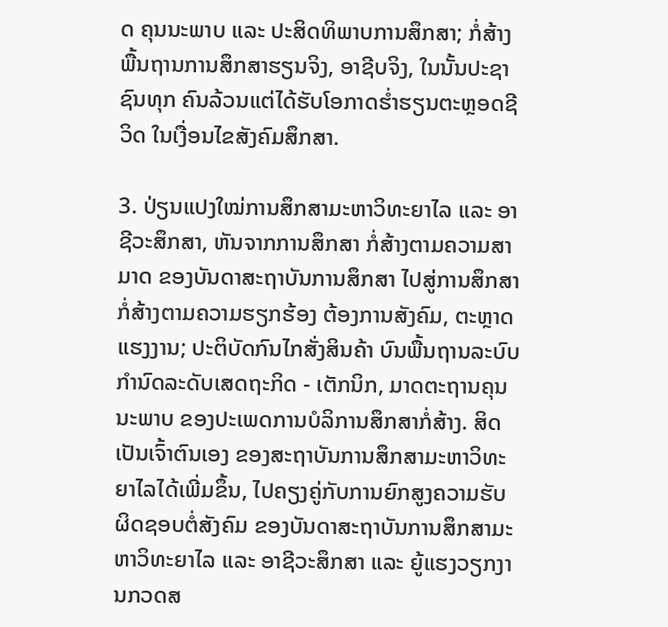ດ ຄຸນນະພາບ ແລະ ປະສິດທິພາບການສຶກສາ; ກໍ່ສ້າງພື້ນຖານການສຶກສາຮຽນຈິງ, ອາຊີບຈິງ, ໃນນັ້ນປະຊາຊົນທຸກ ຄົນລ້ວນແຕ່ໄດ້ຮັບໂອກາດຮ່ຳຮຽນຕະຫຼອດຊີວິດ ໃນເງື່ອນໄຂສັງຄົມສຶກສາ.

3. ປ່ຽນແປງໃໝ່ການສຶກສາມະຫາວິທະຍາໄລ ແລະ ອາຊີວະສຶກສາ, ຫັນຈາກການສຶກສາ ກໍ່ສ້າງຕາມຄວາມສາມາດ ຂອງບັນດາສະຖາບັນການສຶກສາ ໄປສູ່ການສຶກສາກໍ່ສ້າງຕາມຄວາມຮຽກຮ້ອງ ຕ້ອງການສັງຄົມ, ຕະຫຼາດແຮງງານ; ປະຕິບັດກົນໄກສັ່ງສິນຄ້າ ບົນພື້ນຖານລະບົບກຳນົດລະດັບເສດຖະກິດ - ເຕັກນິກ, ມາດຕະຖານຄຸນນະພາບ ຂອງປະເພດການບໍລິການສຶກສາກໍ່ສ້າງ. ສິດເປັນເຈົ້າຕົນເອງ ຂອງສະຖາບັນການສຶກສາມະຫາວິທະຍາໄລໄດ້ເພີ່ມຂຶ້ນ, ໄປຄຽງຄູ່ກັບການຍົກສູງຄວາມຮັບຜິດຊອບຕໍ່ສັງຄົມ ຂອງບັນດາສະຖາບັນການສຶກສາມະຫາວິທະຍາໄລ ແລະ ອາຊີວະສຶກສາ ແລະ ຍູ້ແຮງວຽກງານກວດສ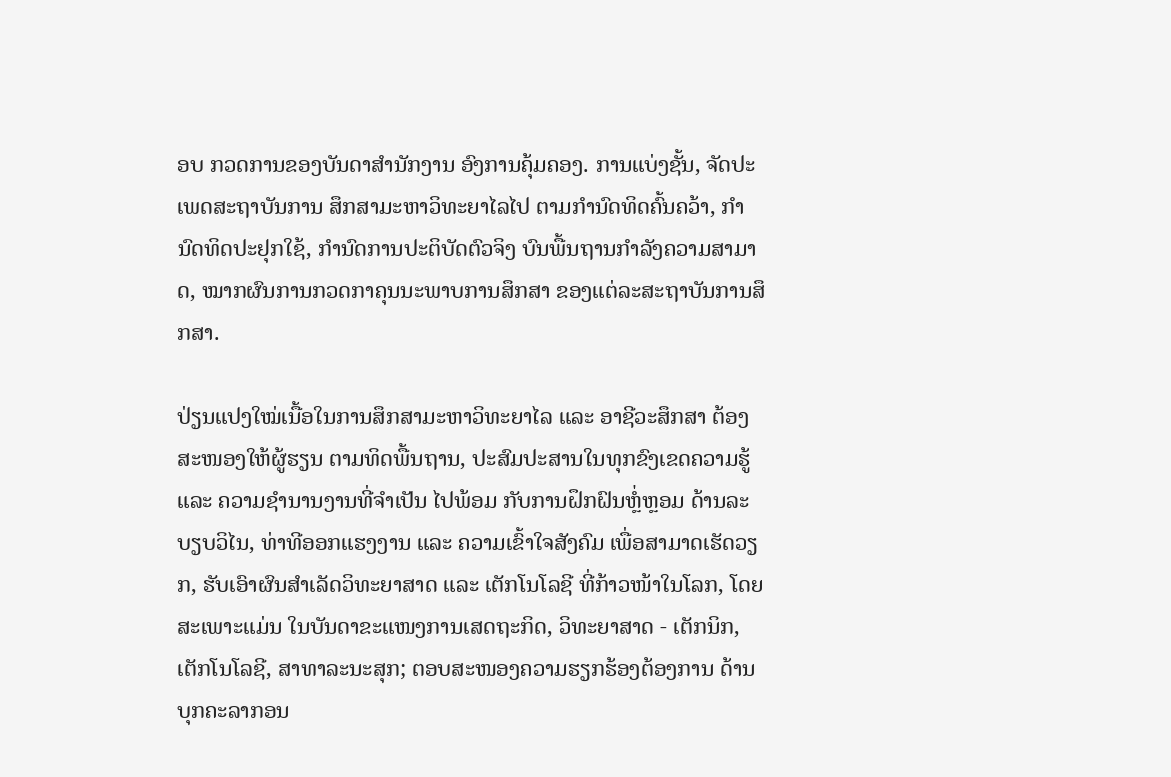ອບ ກວດການຂອງບັນດາສຳນັກງານ ອົງການຄຸ້ມຄອງ. ການແບ່ງຊັ້ນ, ຈັດປະເພດສະຖາບັນການ ສຶກສາມະຫາວິທະຍາໄລໄປ ຕາມກຳນົດທິດຄົ້ນຄວ້າ, ກຳນົດທິດປະຢຸກໃຊ້, ກຳນົດການປະຕິບັດຕົວຈິງ ບົນພື້ນຖານກຳລັງຄວາມສາມາດ, ໝາກຜົນການກວດກາຄຸນນະພາບການສຶກສາ ຂອງແຕ່ລະສະຖາບັນການສຶກສາ.

ປ່ຽນແປງໃໝ່ເນື້ອໃນການສຶກສາມະຫາວິທະຍາໄລ ແລະ ອາຊີວະສຶກສາ ຕ້ອງສະໜອງໃຫ້ຜູ້ຮຽນ ຕາມທິດພື້ນຖານ, ປະສົມປະສານໃນທຸກຂົງເຂດຄວາມຮູ້ ແລະ ຄວາມຊຳນານງານທີ່ຈຳເປັນ ໄປພ້ອມ ກັບການຝຶກຝົນຫຼໍ່ຫຼອມ ດ້ານລະບຽບວິໄນ, ທ່າທີອອກແຮງງານ ແລະ ຄວາມເຂົ້າໃຈສັງຄົມ ເພື່ອສາມາດເຮັດວຽກ, ຮັບເອົາຜົນສຳເລັດວິທະຍາສາດ ແລະ ເຕັກໂນໂລຊີ ທີ່ກ້າວໜ້າໃນໂລກ, ໂດຍສະເພາະແມ່ນ ໃນບັນດາຂະແໜງການເສດຖະກິດ, ວິທະຍາສາດ - ເຕັກນິກ, ເຕັກໂນໂລຊີ, ສາທາລະນະສຸກ; ຕອບສະໜອງຄວາມຮຽກຮ້ອງຕ້ອງການ ດ້ານບຸກຄະລາກອນ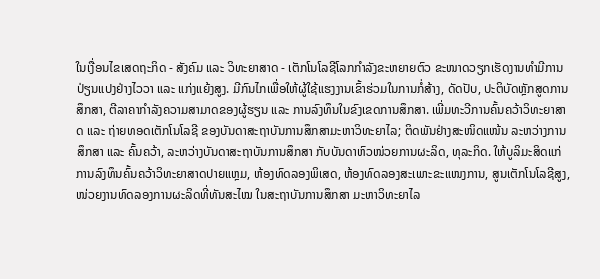ໃນເງື່ອນໄຂເສດຖະກິດ - ສັງຄົມ ແລະ ວິທະຍາສາດ - ເຕັກໂນໂລຊີໂລກກຳລັງຂະຫຍາຍຕົວ ຂະໜາດວຽກເຮັດງານທຳມີການປ່ຽນແປງຢ່າງໄວວາ ແລະ ແກ່ງແຍ້ງສູງ. ມີກົນໄກເພື່ອໃຫ້ຜູ້ໃຊ້ແຮງງານເຂົ້າຮ່ວມໃນການກໍ່ສ້າງ, ດັດປັບ, ປະຕິບັດຫຼັກສູດການສຶກສາ, ຕີລາຄາກຳລັງຄວາມສາມາດຂອງຜູ້ຮຽນ ແລະ ການລົງທຶນໃນຂົງເຂດການສຶກສາ. ເພີ່ມທະວີການຄົ້ນຄວ້າວິທະຍາສາດ ແລະ ຖ່າຍທອດເຕັກໂນໂລຊີ ຂອງບັນດາສະຖາບັນການສຶກສາມະຫາວິທະຍາໄລ; ຕິດພັນຢ່າງສະໜິດແໜ້ນ ລະຫວ່າງການສຶກສາ ແລະ ຄົ້ນຄວ້າ, ລະຫວ່າງບັນດາສະຖາບັນການສຶກສາ ກັບບັນດາຫົວໜ່ວຍການຜະລິດ, ທຸລະກິດ. ໃຫ້ບູລິມະສິດແກ່ການລົງທຶນຄົ້ນຄວ້າວິທະຍາສາດປາຍແຫຼມ, ຫ້ອງທົດລອງພິເສດ, ຫ້ອງທົດລອງສະເພາະຂະແໜງການ, ສູນເຕັກໂນໂລຊີສູງ, ໜ່ວຍງານທົດລອງການຜະລິດທີ່ທັນສະໄໝ ໃນສະຖາບັນການສຶກສາ ມະຫາວິທະຍາໄລ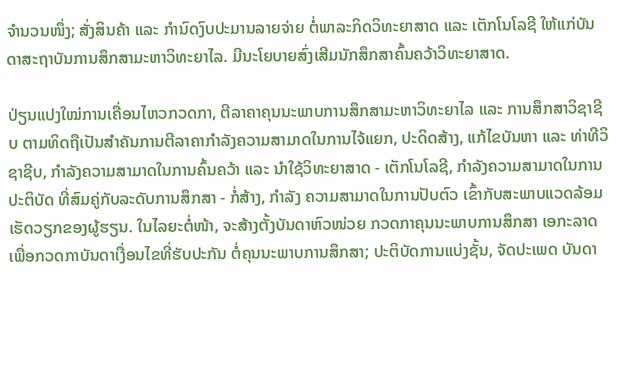ຈຳນວນໜຶ່ງ; ສັ່ງສິນຄ້າ ແລະ ກຳນົດງົບປະມານລາຍຈ່າຍ ຕໍ່ພາລະກິດວິທະຍາສາດ ແລະ ເຕັກໂນໂລຊີ ໃຫ້ແກ່ບັນດາສະຖາບັນການສຶກສາມະຫາວິທະຍາໄລ. ມີນະໂຍບາຍສົ່ງເສີມນັກສຶກສາຄົ້ນຄວ້າວິທະຍາສາດ.

ປ່ຽນແປງໃໝ່ການເຄື່ອນໄຫວກວດກາ, ຕີລາຄາຄຸນນະພາບການສຶກສາມະຫາວິທະຍາໄລ ແລະ ການສຶກສາວິຊາຊີບ ຕາມທິດຖືເປັນສຳຄັນການຕີລາຄາກຳລັງຄວາມສາມາດໃນການໄຈ້ແຍກ, ປະດິດສ້າງ, ແກ້ໄຂບັນຫາ ແລະ ທ່າທີວິຊາຊີບ, ກຳລັງຄວາມສາມາດໃນການຄົ້ນຄວ້າ ແລະ ນຳໃຊ້ວິທະຍາສາດ - ເຕັກໂນໂລຊີ, ກຳລັງຄວາມສາມາດໃນການປະຕິບັດ ທີ່ສົມຄູ່ກັບລະດັບການສຶກສາ - ກໍ່ສ້າງ, ກຳລັງ ຄວາມສາມາດໃນການປັບຕົວ ເຂົ້າກັບສະພາບແວດລ້ອມເຮັດວຽກຂອງຜູ້ຮຽນ. ໃນໄລຍະຕໍ່ໜ້າ, ຈະສ້າງຕັ້ງບັນດາຫົວໜ່ວຍ ກວດກາຄຸນນະພາບການສຶກສາ ເອກະລາດ ເພື່ອກວດກາບັນດາເງື່ອນໄຂທີ່ຮັບປະກັນ ຕໍ່ຄຸນນະພາບການສຶກສາ; ປະຕິບັດການແບ່ງຊັ້ນ, ຈັດປະເພດ ບັນດາ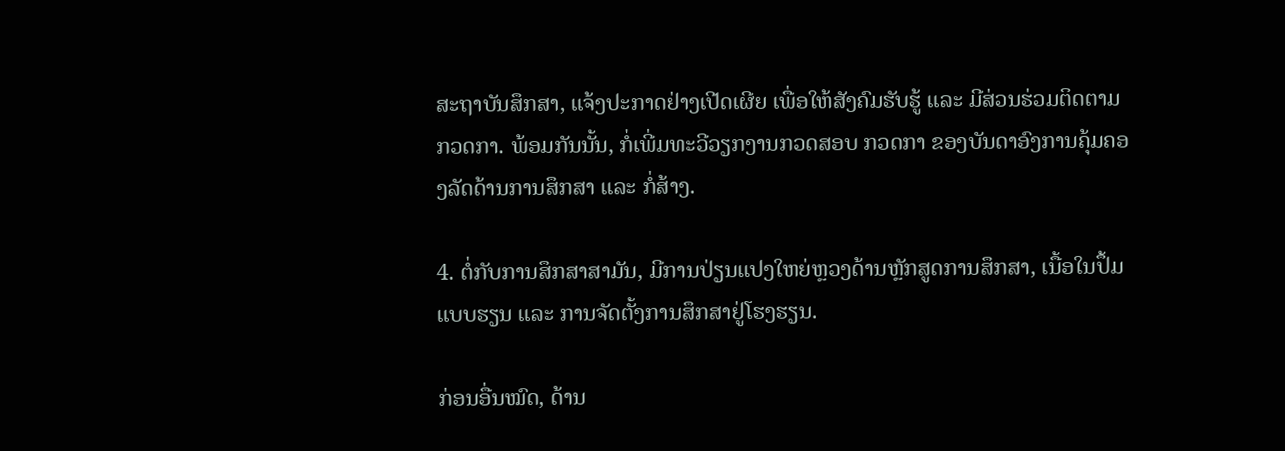ສະຖາບັນສຶກສາ, ແຈ້ງປະກາດຢ່າງເປີດເຜີຍ ເພື່ອໃຫ້ສັງຄົມຮັບຮູ້ ແລະ ມີສ່ວນຮ່ວມຕິດຕາມກວດກາ. ພ້ອມກັນນັ້ນ, ກໍ່ເພີ່ມທະວີວຽກງານກວດສອບ ກວດກາ ຂອງບັນດາອົງການຄຸ້ມຄອງລັດດ້ານການສຶກສາ ແລະ ກໍ່ສ້າງ.

4. ຕໍ່ກັບການສຶກສາສາມັນ, ມີການປ່ຽນແປງໃຫຍ່ຫຼວງດ້ານຫຼັກສູດການສຶກສາ, ເນື້ອໃນປຶ້ມແບບຮຽນ ແລະ ການຈັດຕັ້ງການສຶກສາຢູ່ໂຮງຮຽນ.

ກ່ອນອື່ນໝົດ, ດ້ານ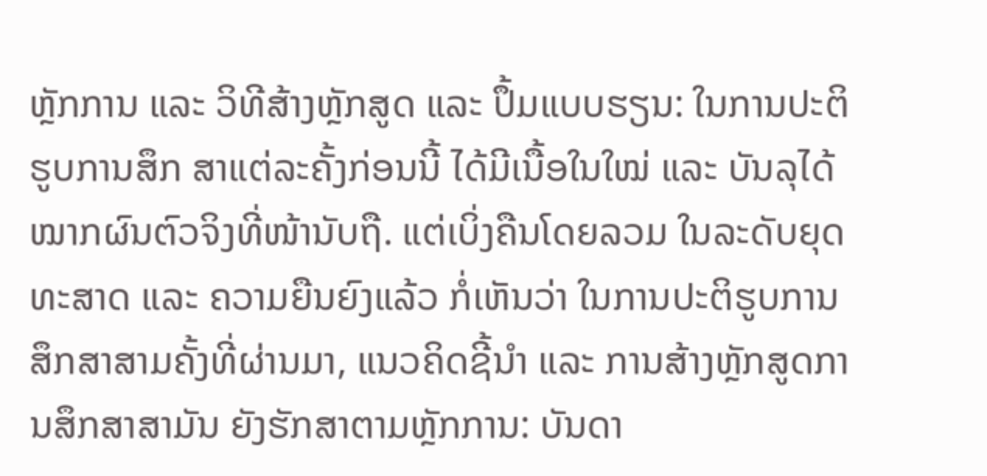ຫຼັກການ ແລະ ວິທີສ້າງຫຼັກສູດ ແລະ ປຶ້ມແບບຮຽນ: ໃນການປະຕິຮູບການສຶກ ສາແຕ່ລະຄັ້ງກ່ອນນີ້ ໄດ້ມີເນື້ອໃນໃໝ່ ແລະ ບັນລຸໄດ້ໝາກຜົນຕົວຈິງທີ່ໜ້ານັບຖື. ແຕ່ເບິ່ງຄືນໂດຍລວມ ໃນລະດັບຍຸດທະສາດ ແລະ ຄວາມຍືນຍົງແລ້ວ ກໍ່ເຫັນວ່າ ໃນການປະຕິຮູບການສຶກສາສາມຄັ້ງທີ່ຜ່ານມາ, ແນວຄິດຊີ້ນຳ ແລະ ການສ້າງຫຼັກສູດການສຶກສາສາມັນ ຍັງຮັກສາຕາມຫຼັກການ: ບັນດາ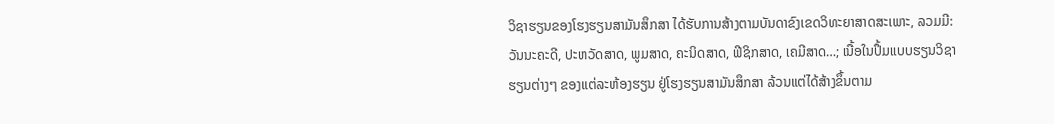ວິຊາຮຽນຂອງໂຮງຮຽນສາມັນສຶກສາ ໄດ້ຮັບການສ້າງຕາມບັນດາຂົງເຂດວິທະຍາສາດສະເພາະ, ລວມມີ: ວັນນະຄະດີ, ປະຫວັດສາດ, ພູມສາດ, ຄະນິດສາດ, ຟີຊິກສາດ, ເຄມີສາດ…; ເນື້ອໃນປຶ້ມແບບຮຽນວິຊາຮຽນຕ່າງໆ ຂອງແຕ່ລະຫ້ອງຮຽນ ຢູ່ໂຮງຮຽນສາມັນສຶກສາ ລ້ວນແຕ່ໄດ້ສ້າງຂຶ້ນຕາມ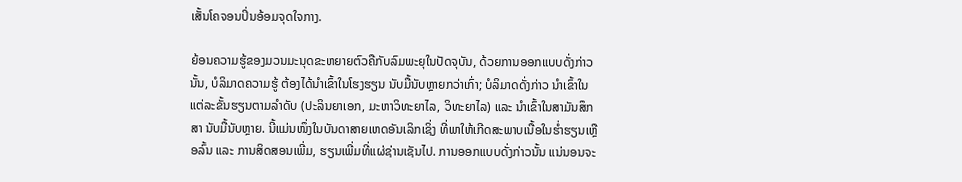ເສັ້ນໂຄຈອນປິ່ນອ້ອມຈຸດໃຈກາງ.

ຍ້ອນຄວາມຮູ້ຂອງມວນມະນຸດຂະຫຍາຍຕົວຄືກັບລົມພະຍຸໃນປັດຈຸບັນ, ດ້ວຍການອອກແບບດັ່ງກ່າວນັ້ນ, ບໍລິມາດຄວາມຮູ້ ຕ້ອງໄດ້ນຳເຂົ້າໃນໂຮງຮຽນ ນັບມື້ນັບຫຼາຍກວ່າເກົ່າ; ບໍລິມາດດັ່ງກ່າວ ນຳເຂົ້າໃນແຕ່ລະຂັ້ນຮຽນຕາມລຳດັບ (ປະລິນຍາເອກ, ມະຫາວິທະຍາໄລ, ວິທະຍາໄລ) ແລະ ນຳເຂົ້າໃນສາມັນສຶກສາ ນັບມື້ນັບຫຼາຍ. ນີ້ແມ່ນໜຶ່ງໃນບັນດາສາຍເຫດອັນເລິກເຊິ່ງ ທີ່ພາໃຫ້ເກີດສະພາບເນື້ອໃນຮ່ຳຮຽນເຫຼືອລົ້ນ ແລະ ການສິດສອນເພີ່ມ, ຮຽນເພີ່ມທີ່ແຜ່ຊ່ານເຊັນໄປ. ການອອກແບບດັ່ງກ່າວນັ້ນ ແນ່ນອນຈະ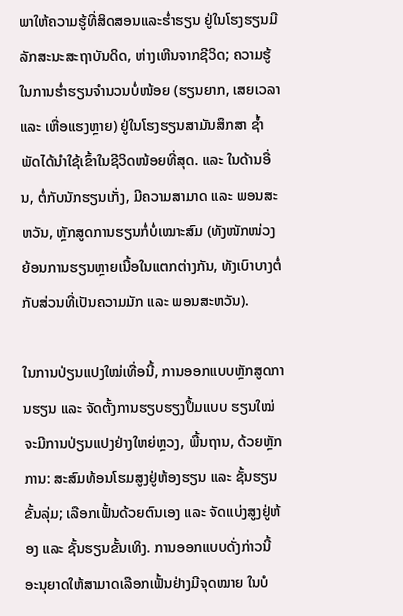ພາໃຫ້ຄວາມຮູ້ທີ່ສິດສອນແລະຮ່ຳຮຽນ ຢູ່ໃນໂຮງຮຽນມີລັກສະນະສະຖາບັນດິດ, ຫ່າງເຫີນຈາກຊີວິດ; ຄວາມຮູ້ໃນການຮ່ຳຮຽນຈຳນວນບໍ່ໜ້ອຍ (ຮຽນຍາກ, ເສຍເວລາ ແລະ ເຫື່ອແຮງຫຼາຍ) ຢູ່ໃນໂຮງຮຽນສາມັນສຶກສາ ຊ້ຳພັດໄດ້ນຳໃຊ້ເຂົ້າໃນຊີວິດໜ້ອຍທີ່ສຸດ. ແລະ ໃນດ້ານອື່ນ, ຕໍ່ກັບນັກຮຽນເກັ່ງ, ມີຄວາມສາມາດ ແລະ ພອນສະຫວັນ, ຫຼັກສູດການຮຽນກໍ່ບໍ່ເໝາະສົມ (ທັງໜັກໜ່ວງ ຍ້ອນການຮຽນຫຼາຍເນື້ອໃນແຕກຕ່າງກັນ, ທັງເບົາບາງຕໍ່ກັບສ່ວນທີ່ເປັນຄວາມມັກ ແລະ ພອນສະຫວັນ).

ໃນການປ່ຽນແປງໃໝ່ເທື່ອນີ້, ການອອກແບບຫຼັກສູດການຮຽນ ແລະ ຈັດຕັ້ງການຮຽບຮຽງປຶ້ມແບບ ຮຽນໃໝ່ ຈະມີການປ່ຽນແປງຢ່າງໃຫຍ່ຫຼວງ, ພື້ນຖານ, ດ້ວຍຫຼັກການ: ສະສົມທ້ອນໂຮມສູງຢູ່ຫ້ອງຮຽນ ແລະ ຊັ້ນຮຽນຂັ້ນລຸ່ມ; ເລືອກເຟັ້ນດ້ວຍຕົນເອງ ແລະ ຈັດແບ່ງສູງຢູ່ຫ້ອງ ແລະ ຊັ້ນຮຽນຂັ້ນເທິງ. ການອອກແບບດັ່ງກ່າວນີ້ ອະນຸຍາດໃຫ້ສາມາດເລືອກເຟັ້ນຢ່າງມີຈຸດໝາຍ ໃນບໍ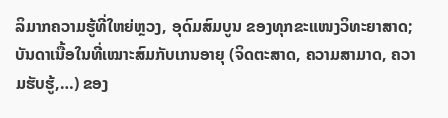ລິມາກຄວາມຮູ້ທີ່ໃຫຍ່ຫຼວງ, ອຸດົມສົມບູນ ຂອງທຸກຂະແໜງວິທະຍາສາດ; ບັນດາເນື້ອໃນທີ່ເໝາະສົມກັບເກນອາຍຸ (ຈິດຕະສາດ, ຄວາມສາມາດ, ຄວາມຮັບຮູ້,…) ຂອງ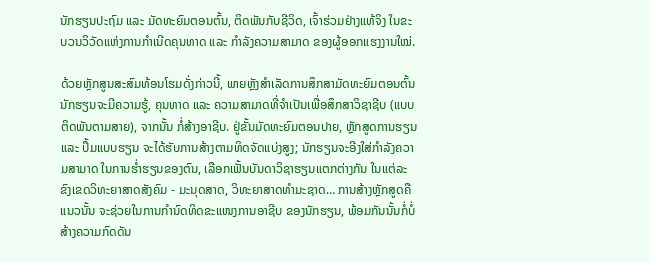ນັກຮຽນປະຖົມ ແລະ ມັດທະຍົມຕອນຕົ້ນ, ຕິດພັນກັບຊີວິດ, ເຈົ້າຮ່ວມຢ່າງແທ້ຈິງ ໃນຂະບວນວິວັດແຫ່ງການກຳເນີດຄຸນທາດ ແລະ ກຳລັງຄວາມສາມາດ ຂອງຜູ້ອອກແຮງງານໃໝ່.

ດ້ວຍຫຼັກສູນສະສົມທ້ອນໂຮມດັ່ງກ່າວນີ້, ພາຍຫຼັງສຳເລັດການສຶກສາມັດທະຍົມຕອນຕົ້ນ ນັກຮຽນຈະມີຄວາມຮູ້, ຄຸນທາດ ແລະ ຄວາມສາມາດທີ່ຈຳເປັນເພື່ອສຶກສາວິຊາຊີບ (ແບບຕິດພັນຕາມສາຍ), ຈາກນັ້ນ ກໍ່ສ້າງອາຊີບ. ຢູ່ຂັ້ນມັດທະຍົມຕອນປາຍ, ຫຼັກສູດການຮຽນ ແລະ ປຶ້ມແບບຮຽນ ຈະໄດ້ຮັບການສ້າງຕາມທິດຈັດແບ່ງສູງ; ນັກຮຽນຈະອີງໃສ່ກຳລັງຄວາມສາມາດ ໃນການຮ່ຳຮຽນຂອງຕົນ, ເລືອກເຟັ້ນບັນດາວິຊາຮຽນແຕກຕ່າງກັນ ໃນແຕ່ລະຂົງເຂດວິທະຍາສາດສັງຄົມ - ມະນຸດສາດ, ວິທະຍາສາດທຳມະຊາດ… ການສ້າງຫຼັກສູດຄືແນວນັ້ນ ຈະຊ່ວຍໃນການກຳນົດທິດຂະແໜງການອາຊີບ ຂອງນັກຮຽນ, ພ້ອມກັນນັ້ນກໍ່ບໍ່ສ້າງຄວາມກົດດັນ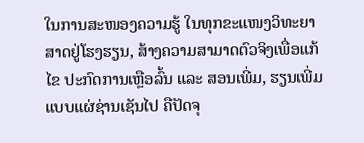ໃນການສະໜອງຄວາມຮູ້ ໃນທຸກຂະແໜງວິທະຍາສາດຢູ່ໂຮງຮຽນ, ສ້າງຄວາມສາມາດຕົວຈິງເພື່ອແກ້ໄຂ ປະກົດການເຫຼືອລົ້ນ ແລະ ສອນເພີ່ມ, ຮຽນເພີ່ມແບບແຜ່ຊ່ານເຊັນໄປ ຄືປັດຈຸ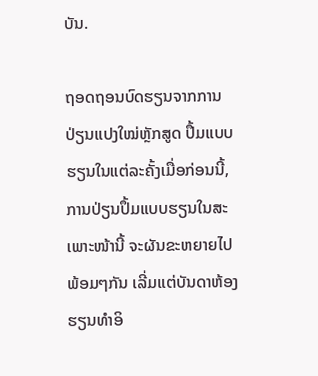ບັນ.

ຖອດຖອນບົດຮຽນຈາກການປ່ຽນແປງໃໝ່ຫຼັກສູດ ປຶ້ມແບບຮຽນໃນແຕ່ລະຄັ້ງເມື່ອກ່ອນນີ້, ການປ່ຽນປຶ້ມແບບຮຽນໃນສະເພາະໜ້ານີ້ ຈະຜັນຂະຫຍາຍໄປພ້ອມໆກັນ ເລີ່ມແຕ່ບັນດາຫ້ອງຮຽນທຳອິ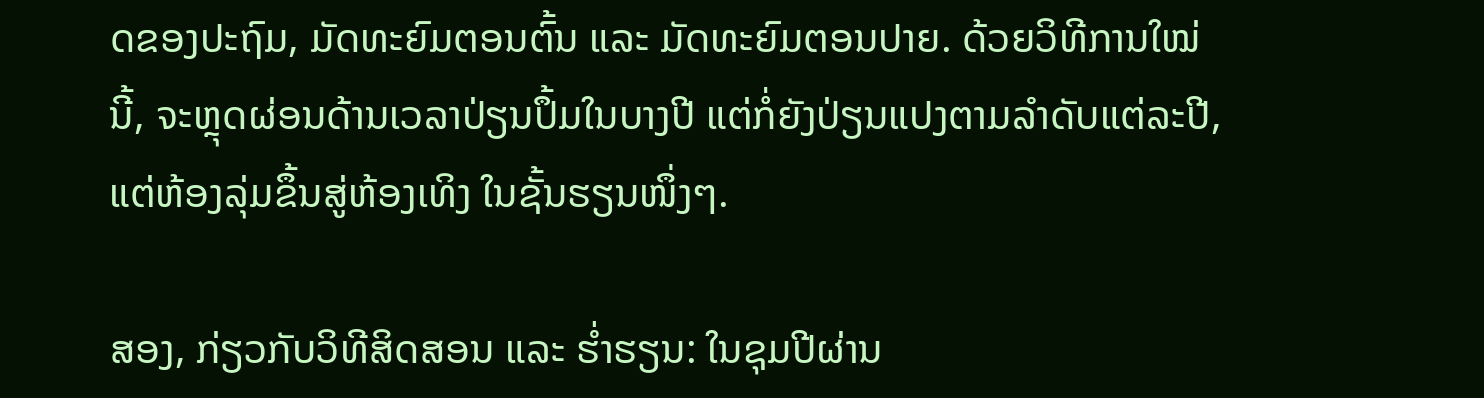ດຂອງປະຖົມ, ມັດທະຍົມຕອນຕົ້ນ ແລະ ມັດທະຍົມຕອນປາຍ. ດ້ວຍວິທີການໃໝ່ນີ້, ຈະຫຼຸດຜ່ອນດ້ານເວລາປ່ຽນປຶ້ມໃນບາງປີ ແຕ່ກໍ່ຍັງປ່ຽນແປງຕາມລຳດັບແຕ່ລະປີ, ແຕ່ຫ້ອງລຸ່ມຂຶ້ນສູ່ຫ້ອງເທິງ ໃນຊັ້ນຮຽນໜຶ່ງໆ.

ສອງ, ກ່ຽວກັບວິທີສິດສອນ ແລະ ຮ່ຳຮຽນ: ໃນຊຸມປີຜ່ານ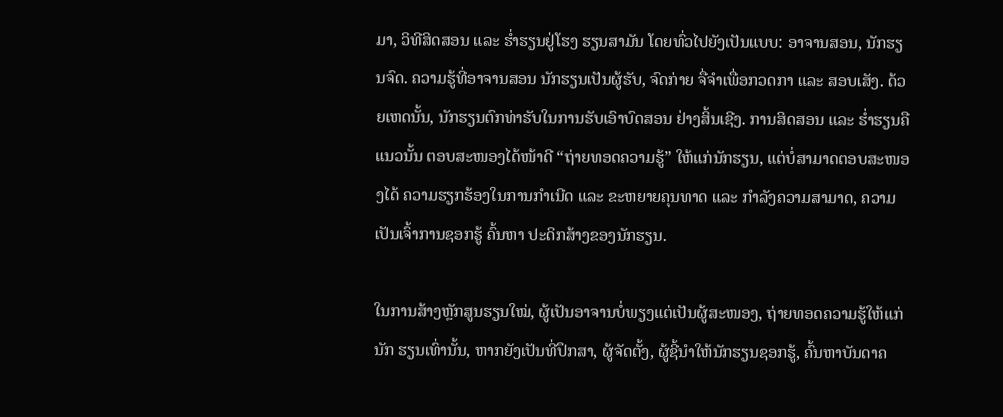ມາ, ວິທີສິດສອນ ແລະ ຮ່ຳຮຽນຢູ່ໂຮງ ຮຽນສາມັນ ໂດຍທົ່ວໄປຍັງເປັນແບບ: ອາຈານສອນ, ນັກຮຽນຈົດ. ຄວາມຮູ້ທີ່ອາຈານສອນ ນັກຮຽນເປັນຜູ້ຮັບ, ຈົດກ່າຍ ຈື່ຈຳເພື່ອກວດກາ ແລະ ສອບເສັງ. ດ້ວຍເຫດນັ້ນ, ນັກຮຽນຕົກທ່າຮັບໃນການຮັບເອົາບົດສອນ ຢ່າງສິ້ນເຊີງ. ການສິດສອນ ແລະ ຮ່ຳຮຽນຄືແນວນັ້ນ ຕອບສະໜອງໄດ້ໜ້າດີ “ຖ່າຍທອດຄວາມຮູ້” ໃຫ້ແກ່ນັກຮຽນ, ແຕ່ບໍ່ສາມາດຕອບສະໜອງໄດ້ ຄວາມຮຽກຮ້ອງໃນການກຳເນີດ ແລະ ຂະຫຍາຍຄຸນທາດ ແລະ ກຳລັງຄວາມສາມາດ, ຄວາມເປັນເຈົ້າການຊອກຮູ້ ຄົ້ນຫາ ປະດິກສ້າງຂອງນັກຮຽນ.

ໃນການສ້າງຫຼັກສູນຮຽນໃໝ່, ຜູ້ເປັນອາຈານບໍ່ພຽງແຕ່ເປັນຜູ້ສະໜອງ, ຖ່າຍທອດຄວາມຮູ້ໃຫ້ແກ່ນັກ ຮຽນເທົ່ານັ້ນ, ຫາກຍັງເປັນທີ່ປຶກສາ, ຜູ້ຈັດຕັ້ງ, ຜູ້ຊີ້ນຳໃຫ້ນັກຮຽນຊອກຮູ້, ຄົ້ນຫາບັນດາຄ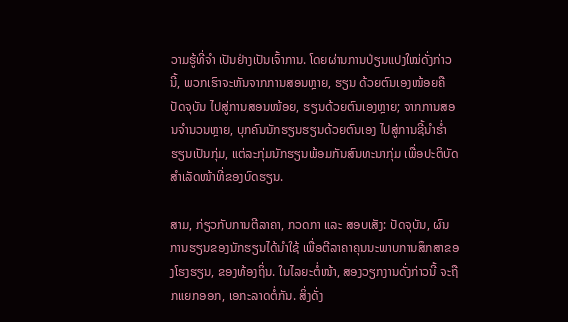ວາມຮູ້ທີ່ຈຳ ເປັນຢ່າງເປັນເຈົ້າການ. ໂດຍຜ່ານການປ່ຽນແປງໃໝ່ດັ່ງກ່າວນີ້, ພວກເຮົາຈະຫັນຈາກການສອນຫຼາຍ, ຮຽນ ດ້ວຍຕົນເອງໜ້ອຍຄືປັດຈຸບັນ ໄປສູ່ການສອນໜ້ອຍ, ຮຽນດ້ວຍຕົນເອງຫຼາຍ; ຈາກການສອນຈຳນວນຫຼາຍ, ບຸກຄົນນັກຮຽນຮຽນດ້ວຍຕົນເອງ ໄປສູ່ການຊີ້ນຳຮ່ຳຮຽນເປັນກຸ່ມ, ແຕ່ລະກຸ່ມນັກຮຽນພ້ອມກັນສົນທະນາກຸ່ມ ເພື່ອປະຕິບັດສຳເລັດໜ້າທີ່ຂອງບົດຮຽນ.

ສາມ, ກ່ຽວກັບການຕີລາຄາ, ກວດກາ ແລະ ສອບເສັງ: ປັດຈຸບັນ, ຜົນການຮຽນຂອງນັກຮຽນໄດ້ນຳໃຊ້ ເພື່ອຕີລາຄາຄຸນນະພາບການສຶກສາຂອງໂຮງຮຽນ, ຂອງທ້ອງຖິ່ນ. ໃນໄລຍະຕໍ່ໜ້າ, ສອງວຽກງານດັ່ງກ່າວນີ້ ຈະຖືກແຍກອອກ, ເອກະລາດຕໍ່ກັນ. ສິ່ງດັ່ງ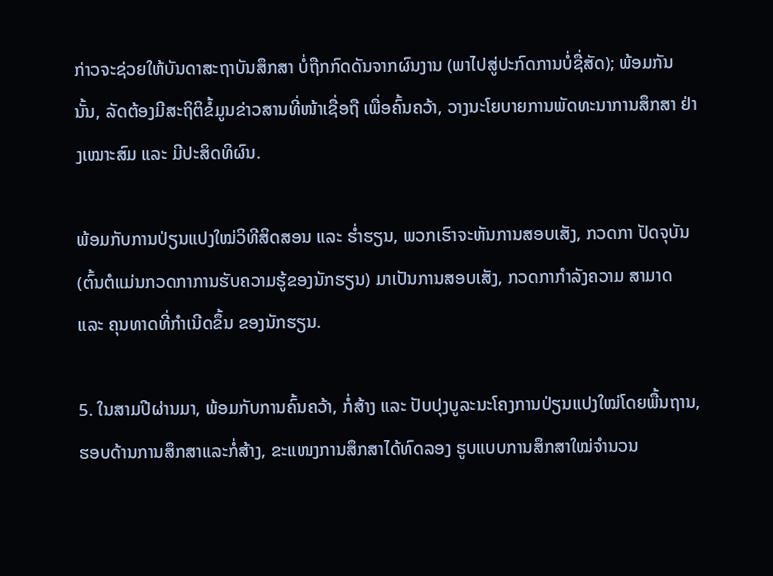ກ່າວຈະຊ່ວຍໃຫ້ບັນດາສະຖາບັນສຶກສາ ບໍ່ຖືກກົດດັນຈາກຜົນງານ (ພາໄປສູ່ປະກົດການບໍ່ຊື່ສັດ); ພ້ອມກັນນັ້ນ, ລັດຕ້ອງມີສະຖິຕິຂໍ້ມູນຂ່າວສານທີ່ໜ້າເຊື່ອຖື ເພື່ອຄົ້ນຄວ້າ, ວາງນະໂຍບາຍການພັດທະນາການສຶກສາ ຢ່າງເໝາະສົມ ແລະ ມີປະສິດທິຜົນ.

ພ້ອມກັບການປ່ຽນແປງໃໝ່ວິທີສິດສອນ ແລະ ຮ່ຳຮຽນ, ພວກເຮົາຈະຫັນການສອບເສັງ, ກວດກາ ປັດຈຸບັນ (ຕົ້ນຕໍແມ່ນກວດກາການຮັບຄວາມຮູ້ຂອງນັກຮຽນ) ມາເປັນການສອບເສັງ, ກວດກາກຳລັງຄວາມ ສາມາດ ແລະ ຄຸນທາດທີ່ກຳເນີດຂຶ້ນ ຂອງນັກຮຽນ.

5. ໃນສາມປີຜ່ານມາ, ພ້ອມກັບການຄົ້ນຄວ້າ, ກໍ່ສ້າງ ແລະ ປັບປຸງບູລະນະໂຄງການປ່ຽນແປງໃໝ່ໂດຍພື້ນຖານ, ຮອບດ້ານການສຶກສາແລະກໍ່ສ້າງ, ຂະແໜງການສຶກສາໄດ້ທົດລອງ ຮູບແບບການສຶກສາໃໝ່ຈຳນວນ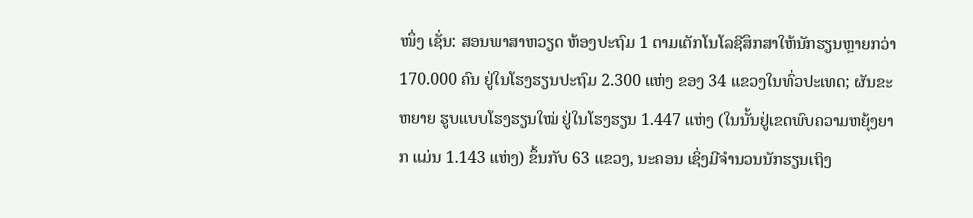ໜຶ່ງ ເຊັ່ນ: ສອນພາສາຫວຽດ ຫ້ອງປະຖົມ 1 ຕາມເຕັກໂນໂລຊີສຶກສາໃຫ້ນັກຮຽນຫຼາຍກວ່າ 170.000 ຄົນ ຢູ່ໃນໂຮງຮຽນປະຖົມ 2.300 ແຫ່ງ ຂອງ 34 ແຂວງໃນທົ່ວປະເທດ; ຜັນຂະຫຍາຍ ຮູບແບບໂຮງຮຽນໃໝ່ ຢູ່ໃນໂຮງຮຽນ 1.447 ແຫ່ງ (ໃນນັ້ນຢູ່ເຂດພົບຄວາມຫຍຸ້ງຍາກ ແມ່ນ 1.143 ແຫ່ງ) ຂຶ້ນກັບ 63 ແຂວງ, ນະຄອນ ເຊິ່ງມີຈຳນວນນັກຮຽນເຖິງ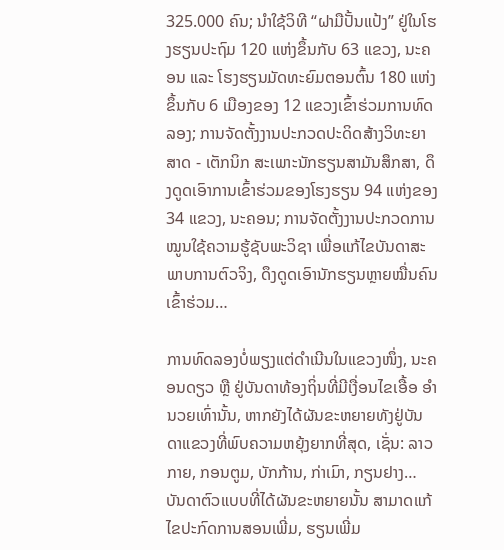325.000 ຄົນ; ນຳໃຊ້ວິທີ “ຝາມືປັ້ນແປ້ງ” ຢູ່ໃນໂຮງຮຽນປະຖົມ 120 ແຫ່ງຂຶ້ນກັບ 63 ແຂວງ, ນະຄອນ ແລະ ໂຮງຮຽນມັດທະຍົມຕອນຕົ້ນ 180 ແຫ່ງ ຂຶ້ນກັບ 6 ເມືອງຂອງ 12 ແຂວງເຂົ້າຮ່ວມການທົດລອງ; ການຈັດຕັ້ງງານປະກວດປະດິດສ້າງວິທະຍາສາດ - ເຕັກນິກ ສະເພາະນັກຮຽນສາມັນສຶກສາ, ດຶງດູດເອົາການເຂົ້າຮ່ວມຂອງໂຮງຮຽນ 94 ແຫ່ງຂອງ 34 ແຂວງ, ນະຄອນ; ການຈັດຕັ້ງງານປະກວດການໝູນໃຊ້ຄວາມຮູ້ຊັບພະວິຊາ ເພື່ອແກ້ໄຂບັນດາສະພາບການຕົວຈິງ, ດຶງດູດເອົານັກຮຽນຫຼາຍໝື່ນຄົນເຂົ້າຮ່ວມ…

ການທົດລອງບໍ່ພຽງແຕ່ດຳເນີນໃນແຂວງໜຶ່ງ, ນະຄອນດຽວ ຫຼື ຢູ່ບັນດາທ້ອງຖິ່ນທີ່ມີເງື່ອນໄຂເອື້ອ ອຳນວຍເທົ່ານັ້ນ, ຫາກຍັງໄດ້ຜັນຂະຫຍາຍທັງຢູ່ບັນດາແຂວງທີ່ພົບຄວາມຫຍຸ້ງຍາກທີ່ສຸດ, ເຊັ່ນ: ລາວກາຍ, ກອນຕູມ, ບັກກ້ານ, ກ່າເມົາ, ກຽນຢາງ… ບັນດາຕົວແບບທີ່ໄດ້ຜັນຂະຫຍາຍນັ້ນ ສາມາດແກ້ໄຂປະກົດການສອນເພີ່ມ, ຮຽນເພີ່ມ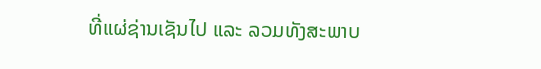ທີ່ແຜ່ຊ່ານເຊັນໄປ ແລະ ລວມທັງສະພາບ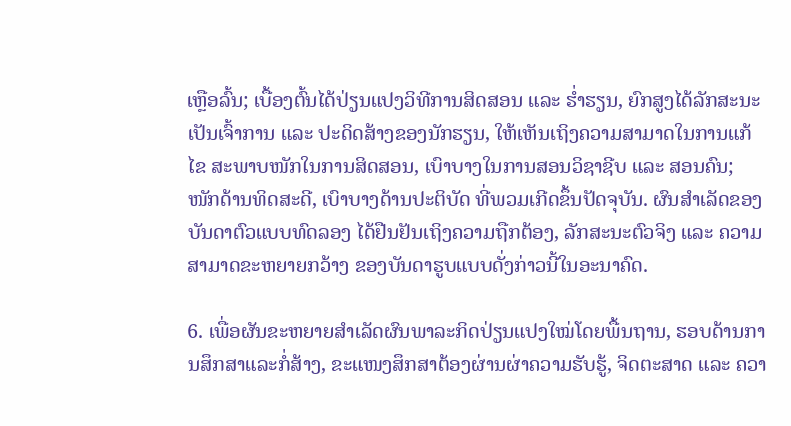ເຫຼືອລົ້ນ; ເບື້ອງຕົ້ນໄດ້ປ່ຽນແປງວິທີການສິດສອນ ແລະ ຮ່ຳຮຽນ, ຍົກສູງໄດ້ລັກສະນະເປັນເຈົ້າການ ແລະ ປະດິດສ້າງຂອງນັກຮຽນ, ໃຫ້ເຫັນເຖິງຄວາມສາມາດໃນການແກ້ໄຂ ສະພາບໜັກໃນການສິດສອນ, ເບົາບາງໃນການສອນວິຊາຊີບ ແລະ ສອນຄົນ; ໜັກດ້ານທິດສະດີ, ເບົາບາງດ້ານປະຕິບັດ ທີ່ພວມເກີດຂຶ້ນປັດຈຸບັນ. ຜົນສຳເລັດຂອງບັນດາຕົວແບບທົດລອງ ໄດ້ຢືນຢັນເຖິງຄວາມຖືກຕ້ອງ, ລັກສະນະຕົວຈິງ ແລະ ຄວາມສາມາດຂະຫຍາຍກວ້າງ ຂອງບັນດາຮູບແບບດັ່ງກ່າວນີ້ໃນອະນາຄົດ.

6. ເພື່ອຜັນຂະຫຍາຍສຳເລັດຜົນພາລະກິດປ່ຽນແປງໃໝ່ໂດຍພື້ນຖານ, ຮອບດ້ານການສຶກສາແລະກໍ່ສ້າງ, ຂະແໜງສຶກສາຕ້ອງຜ່ານຜ່າຄວາມຮັບຮູ້, ຈິດຕະສາດ ແລະ ຄວາ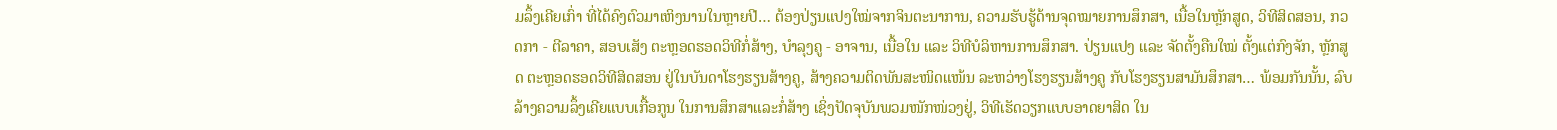ມລຶ້ງເຄີຍເກົ່າ ທີ່ໄດ້ຄົງຕົວມາເຫິງນານໃນຫຼາຍປີ… ຕ້ອງປ່ຽນແປງໃໝ່ຈາກຈິນຕະນາການ, ຄວາມຮັບຮູ້ດ້ານຈຸດໝາຍການສຶກສາ, ເນື້ອໃນຫຼັກສູດ, ວິທີສິດສອນ, ກວດກາ - ຕີລາຄາ, ສອບເສັງ ຕະຫຼອດຮອດວິທີກໍ່ສ້າງ, ບຳລຸງຄູ - ອາຈານ, ເນື້ອໃນ ແລະ ວິທີບໍລິຫານການສຶກສາ. ປ່ຽນແປງ ແລະ ຈັດຕັ້ງຄືນໃໝ່ ຕັ້ງແຕ່ກົງຈັກ, ຫຼັກສູດ ຕະຫຼອດຮອດວິທີສິດສອນ ຢູ່ໃນບັນດາໂຮງຮຽນສ້າງຄູ, ສ້າງຄວາມຕິດພັນສະໜິດແໜ້ນ ລະຫວ່າງໂຮງຮຽນສ້າງຄູ ກັບໂຮງຮຽນສາມັນສຶກສາ… ພ້ອມກັນນັ້ນ, ລົບລ້າງຄວາມລຶ້ງເຄີຍແບບເກື້ອກູນ ໃນການສຶກສາແລະກໍ່ສ້າງ ເຊິ່ງປັດຈຸບັນພວມໜັກໜ່ວງຢູ່, ວິທີເຮັດວຽກແບບອາດຍາສິດ ໃນ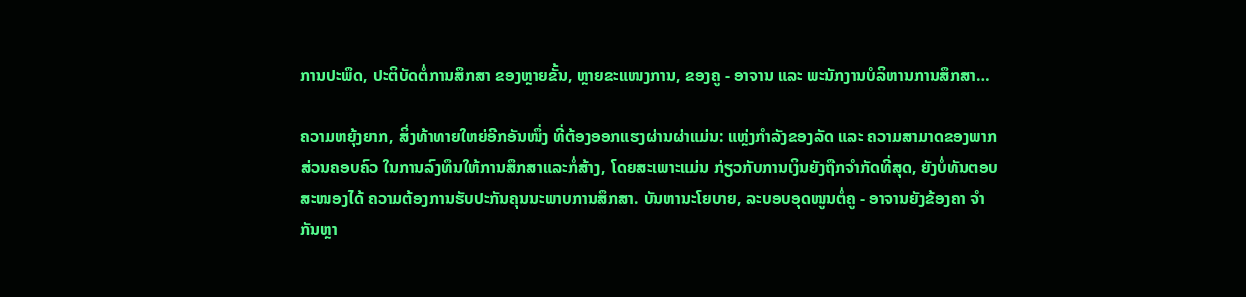ການປະພຶດ, ປະຕິບັດຕໍ່ການສຶກສາ ຂອງຫຼາຍຂັ້ນ, ຫຼາຍຂະແໜງການ, ຂອງຄູ - ອາຈານ ແລະ ພະນັກງານບໍລິຫານການສຶກສາ…

ຄວາມຫຍຸ້ງຍາກ, ສິ່ງທ້າທາຍໃຫຍ່ອີກອັນໜຶ່ງ ທີ່ຕ້ອງອອກແຮງຜ່ານຜ່າແມ່ນ: ແຫຼ່ງກຳລັງຂອງລັດ ແລະ ຄວາມສາມາດຂອງພາກສ່ວນຄອບຄົວ ໃນການລົງທຶນໃຫ້ການສຶກສາແລະກໍ່ສ້າງ, ໂດຍສະເພາະແມ່ນ ກ່ຽວກັບການເງິນຍັງຖືກຈຳກັດທີ່ສຸດ, ຍັງບໍ່ທັນຕອບສະໜອງໄດ້ ຄວາມຕ້ອງການຮັບປະກັນຄຸນນະພາບການສຶກສາ. ບັນຫານະໂຍບາຍ, ລະບອບອຸດໜູນຕໍ່ຄູ - ອາຈານຍັງຂ້ອງຄາ ຈຳກັນຫຼາ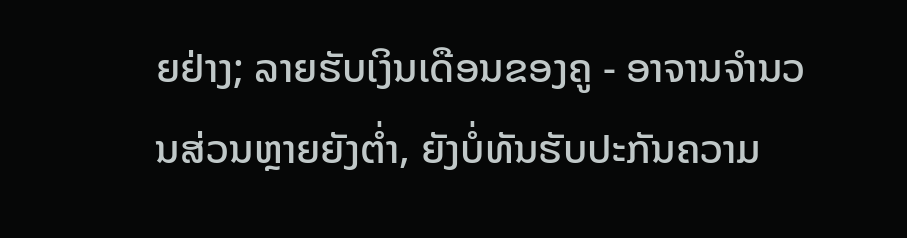ຍຢ່າງ; ລາຍຮັບເງິນເດືອນຂອງຄູ - ອາຈານຈຳນວນສ່ວນຫຼາຍຍັງຕ່ຳ, ຍັງບໍ່ທັນຮັບປະກັນຄວາມ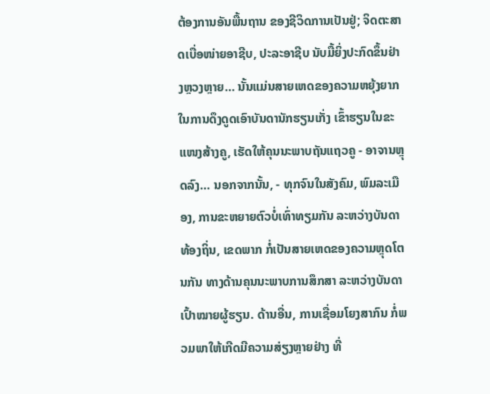ຕ້ອງການອັນພື້ນຖານ ຂອງຊີວິດການເປັນຢູ່; ຈິດຕະສາດເບື່ອໜ່າຍອາຊີບ, ປະລະອາຊີບ ນັບມື້ຍິ່ງປະກົດຂຶ້ນຢ່າງຫຼວງຫຼາຍ… ນັ້ນແມ່ນສາຍເຫດຂອງຄວາມຫຍຸ້ງຍາກ ໃນການດຶງດູດເອົາບັນດານັກຮຽນເກັ່ງ ເຂົ້າຮຽນໃນຂະແໜງສ້າງຄູ, ເຮັດໃຫ້ຄຸນນະພາບຖັນແຖວຄູ - ອາຈານຫຼຸດລົງ… ນອກຈາກນັ້ນ, - ທຸກຈົນໃນສັງຄົມ, ພົມລະເມືອງ, ການຂະຫຍາຍຕົວບໍ່ເທົ່າທຽມກັນ ລະຫວ່າງບັນດາທ້ອງຖິ່ນ, ເຂດພາກ ກໍ່ເປັນສາຍເຫດຂອງຄວາມຫຼຸດໂຕນກັນ ທາງດ້ານຄຸນນະພາບການສຶກສາ ລະຫວ່າງບັນດາເປົ້າໝາຍຜູ້ຮຽນ. ດ້ານອື່ນ, ການເຊື່ອມໂຍງສາກົນ ກໍ່ພວມພາໃຫ້ເກີດມີຄວາມສ່ຽງຫຼາຍຢ່າງ ທີ່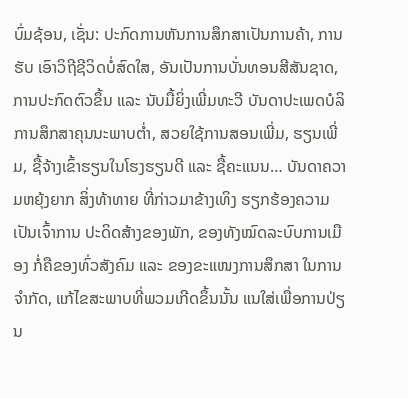ບົ່ມຊ້ອນ, ເຊັ່ນ: ປະກົດການຫັນການສຶກສາເປັນການຄ້າ, ການຮັບ ເອົາວິຖີຊີວິດບໍ່ສົດໃສ, ອັນເປັນການບັ່ນທອນສີສັນຊາດ, ການປະກົດຕົວຂຶ້ນ ແລະ ນັບມື້ຍິ່ງເພີ່ມທະວີ ບັນດາປະເພດບໍລິການສຶກສາຄຸນນະພາບຕ່ຳ, ສວຍໃຊ້ການສອນເພີ່ມ, ຮຽນເພີ່ມ, ຊື້ຈ້າງເຂົ້າຮຽນໃນໂຮງຮຽນດີ ແລະ ຊື້ຄະແນນ… ບັນດາຄວາມຫຍຸ້ງຍາກ ສິ່ງທ້າທາຍ ທີ່ກ່າວມາຂ້າງເທິງ ຮຽກຮ້ອງຄວາມເປັນເຈົ້າການ ປະດິດສ້າງຂອງພັກ, ຂອງທັງໝົດລະບົບການເມືອງ ກໍ່ຄືຂອງທົ່ວສັງຄົມ ແລະ ຂອງຂະແໜງການສຶກສາ ໃນການຈຳກັດ, ແກ້ໄຂສະພາບທີ່ພວມເກີດຂຶ້ນນັ້ນ ແນໃສ່ເພື່ອການປ່ຽນ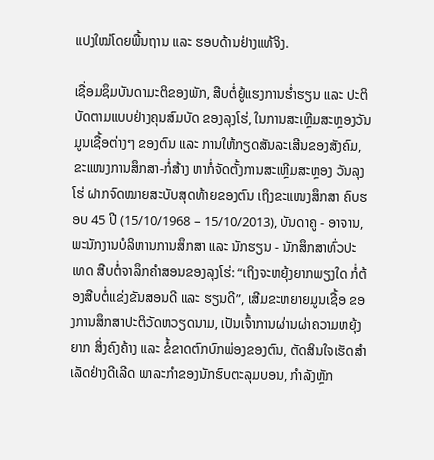ແປງໃໝ່ໂດຍພື້ນຖານ ແລະ ຮອບດ້ານຢ່າງແທ້ຈິງ.

ເຊື່ອມຊຶມບັນດາມະຕິຂອງພັກ, ສືບຕໍ່ຍູ້ແຮງການຮ່ຳຮຽນ ແລະ ປະຕິບັດຕາມແບບຢ່າງຄຸນສົມບັດ ຂອງລຸງໂຮ່, ໃນການສະເຫຼີມສະຫຼອງວັນມູນເຊື້ອຕ່າງໆ ຂອງຕົນ ແລະ ການໃຫ້ກຽດສັນລະເສີນຂອງສັງຄົມ, ຂະແໜງການສຶກສາ-ກໍ່ສ້າງ ຫາກໍ່ຈັດຕັ້ງການສະເຫຼີມສະຫຼອງ ວັນລຸງໂຮ່ ຝາກຈົດໝາຍສະບັບສຸດທ້າຍຂອງຕົນ ເຖິງຂະແໜງສຶກສາ ຄົບຮອບ 45 ປີ (15/10/1968 – 15/10/2013), ບັນດາຄູ - ອາຈານ, ພະນັກງານບໍລິຫານການສຶກສາ ແລະ ນັກຮຽນ - ນັກສຶກສາທົ່ວປະເທດ ສືບຕໍ່ຈາລຶກຄຳສອນຂອງລຸງໂຮ່: “ເຖິງຈະຫຍຸ້ງຍາກພຽງໃດ ກໍ່ຕ້ອງສືບຕໍ່ແຂ່ງຂັນສອນດີ ແລະ ຮຽນດີ”, ເສີມຂະຫຍາຍມູນເຊື້ອ ຂອງການສຶກສາປະຕິວັດຫວຽດນາມ, ເປັນເຈົ້າການຜ່ານຜ່າຄວາມຫຍຸ້ງຍາກ ສິ່ງຄົງຄ້າງ ແລະ ຂໍ້ຂາດຕົກບົກພ່ອງຂອງຕົນ, ຕັດສິນໃຈເຮັດສຳເລັດຢ່າງດີເລີດ ພາລະກຳຂອງນັກຮົບຕະລຸມບອນ, ກຳລັງຫຼັກ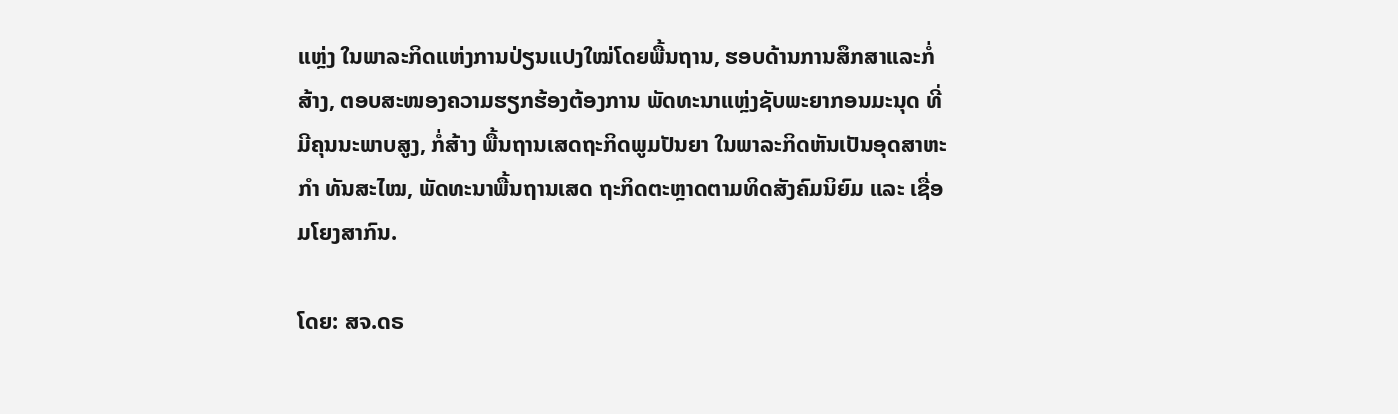ແຫຼ່ງ ໃນພາລະກິດແຫ່ງການປ່ຽນແປງໃໝ່ໂດຍພື້ນຖານ, ຮອບດ້ານການສຶກສາແລະກໍ່ສ້າງ, ຕອບສະໜອງຄວາມຮຽກຮ້ອງຕ້ອງການ ພັດທະນາແຫຼ່ງຊັບພະຍາກອນມະນຸດ ທີ່ມີຄຸນນະພາບສູງ, ກໍ່ສ້າງ ພື້ນຖານເສດຖະກິດພູມປັນຍາ ໃນພາລະກິດຫັນເປັນອຸດສາຫະກຳ ທັນສະໄໝ, ພັດທະນາພື້ນຖານເສດ ຖະກິດຕະຫຼາດຕາມທິດສັງຄົມນິຍົມ ແລະ ເຊື່ອມໂຍງສາກົນ.

ໂດຍ: ສຈ.ດຣ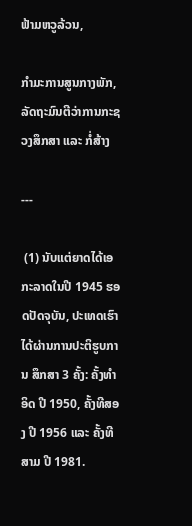ຟ້າມຫວູລ້ວນ,

ກຳມະການສູນກາງພັກ, ລັດຖະມົນຕີວ່າການກະຊວງສຶກສາ ແລະ ກໍ່ສ້າງ

---

 (1) ນັບແຕ່ຍາດໄດ້ເອກະລາດໃນປີ 1945 ຮອດປັດຈຸບັນ, ປະເທດເຮົາໄດ້ຜ່ານການປະຕິຮູບການ ສຶກສາ 3 ຄັ້ງ: ຄັ້ງທຳອິດ ປີ 1950, ຄັ້ງທີສອງ ປີ 1956 ແລະ ຄັ້ງທີສາມ ປີ 1981.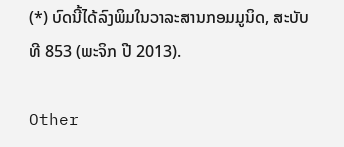(*) ບົດນີ້ໄດ້ລົງພິມໃນວາລະສານກອມມູນິດ, ສະບັບທີ 853 (ພະຈິກ ປີ 2013).

Other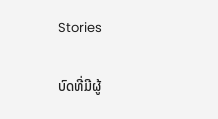Stories

ບົດທີ່ມີຜູ້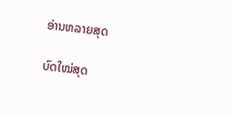ອ່ານຫລາຍສຸດ

ບົດໃໝ່ສຸດ